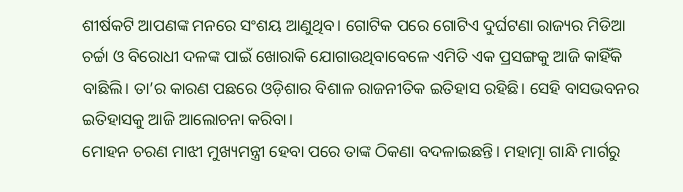ଶୀର୍ଷକଟି ଆପଣଙ୍କ ମନରେ ସଂଶୟ ଆଣୁଥିବ। ଗୋଟିକ ପରେ ଗୋଟିଏ ଦୁର୍ଘଟଣା ରାଜ୍ୟର ମିଡିଆ ଚର୍ଚ୍ଚା ଓ ବିରୋଧୀ ଦଳଙ୍କ ପାଇଁ ଖୋରାକି ଯୋଗାଉଥିବାବେଳେ ଏମିତି ଏକ ପ୍ରସଙ୍ଗକୁ ଆଜି କାହିଁକି ବାଛିଲି। ତା’ର କାରଣ ପଛରେ ଓଡ଼ିଶାର ବିଶାଳ ରାଜନୀତିକ ଇତିହାସ ରହିଛି। ସେହି ବାସଭବନର ଇତିହାସକୁ ଆଜି ଆଲୋଚନା କରିବା।
ମୋହନ ଚରଣ ମାଝୀ ମୁଖ୍ୟମନ୍ତ୍ରୀ ହେବା ପରେ ତାଙ୍କ ଠିକଣା ବଦଳାଇଛନ୍ତି। ମହାତ୍ମା ଗାନ୍ଧି ମାର୍ଗରୁ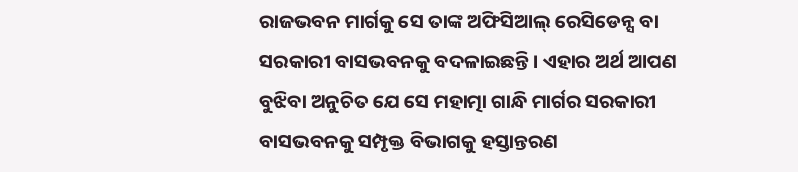ରାଜଭବନ ମାର୍ଗକୁ ସେ ତାଙ୍କ ଅଫିସିଆଲ୍ ରେସିଡେନ୍ସ ବା ସରକାରୀ ବାସଭବନକୁ ବଦଳାଇଛନ୍ତି। ଏହାର ଅର୍ଥ ଆପଣ ବୁଝିବା ଅନୁଚିତ ଯେ ସେ ମହାତ୍ମା ଗାନ୍ଧି ମାର୍ଗର ସରକାରୀ ବାସଭବନକୁ ସମ୍ପୃକ୍ତ ବିଭାଗକୁ ହସ୍ତାନ୍ତରଣ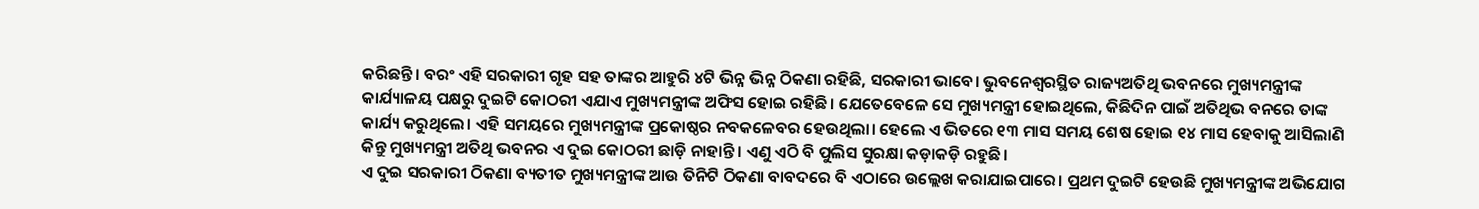କରିଛନ୍ତି। ବରଂ ଏହି ସରକାରୀ ଗୃହ ସହ ତାଙ୍କର ଆହୁରି ୪ଟି ଭିନ୍ନ ଭିନ୍ନ ଠିକଣା ରହିଛି, ସରକାରୀ ଭାବେ। ଭୁବନେଶ୍ୱରସ୍ଥିତ ରାଜ୍ୟଅତିଥି ଭବନରେ ମୁଖ୍ୟମନ୍ତ୍ରୀଙ୍କ କାର୍ଯ୍ୟାଳୟ ପକ୍ଷରୁ ଦୁଇଟି କୋଠରୀ ଏଯାଏ ମୁଖ୍ୟମନ୍ତ୍ରୀଙ୍କ ଅଫିସ ହୋଇ ରହିଛି। ଯେତେବେଳେ ସେ ମୁଖ୍ୟମନ୍ତ୍ରୀ ହୋଇଥିଲେ, କିଛିଦିନ ପାଇଁ ଅତିଥିଭ ବନରେ ତାଙ୍କ କାର୍ଯ୍ୟ କରୁଥିଲେ। ଏହି ସମୟରେ ମୁଖ୍ୟମନ୍ତ୍ରୀଙ୍କ ପ୍ରକୋଷ୍ଠର ନବକଳେବର ହେଉଥିଲା। ହେଲେ ଏ ଭିତରେ ୧୩ ମାସ ସମୟ ଶେଷ ହୋଇ ୧୪ ମାସ ହେବାକୁ ଆସିଲାଣି କିନ୍ତୁ ମୁଖ୍ୟମନ୍ତ୍ରୀ ଅତିଥି ଭବନର ଏ ଦୁଇ କୋଠରୀ ଛାଡ଼ି ନାହାନ୍ତି। ଏଣୁ ଏଠି ବି ପୁଲିସ ସୁରକ୍ଷା କଡ଼ାକଡ଼ି ରହୁଛି।
ଏ ଦୁଇ ସରକାରୀ ଠିକଣା ବ୍ୟତୀତ ମୁଖ୍ୟମନ୍ତ୍ରୀଙ୍କ ଆଉ ତିନିଟି ଠିକଣା ବାବଦରେ ବି ଏଠାରେ ଉଲ୍ଲେଖ କରାଯାଇପାରେ। ପ୍ରଥମ ଦୁଇଟି ହେଉଛି ମୁଖ୍ୟମନ୍ତ୍ରୀଙ୍କ ଅଭିଯୋଗ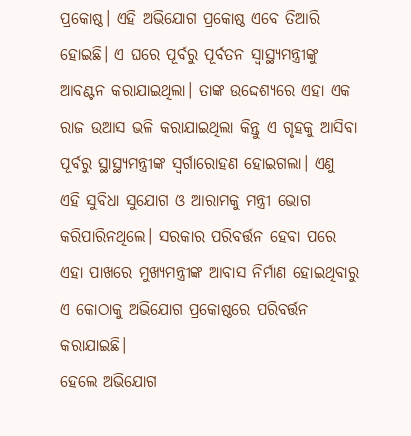ପ୍ରକୋଷ୍ଠ। ଏହି ଅଭିଯୋଗ ପ୍ରକୋଷ୍ଠ ଏବେ ତିଆରି ହୋଇଛି। ଏ ଘରେ ପୂର୍ବରୁ ପୂର୍ବତନ ସ୍ୱାସ୍ଥ୍ୟମନ୍ତ୍ରୀଙ୍କୁ ଆବଣ୍ଟନ କରାଯାଇଥିଲା। ତାଙ୍କ ଉଦ୍ଦେଶ୍ୟରେ ଏହା ଏକ ରାଜ ଉଆସ ଭଳି କରାଯାଇଥିଲା କିନ୍ତୁ ଏ ଗୃହକୁ ଆସିବା ପୂର୍ବରୁ ସ୍ଥାସ୍ଥ୍ୟମନ୍ତ୍ରୀଙ୍କ ସ୍ୱର୍ଗାରୋହଣ ହୋଇଗଲା। ଏଣୁ ଏହି ସୁବିଧା ସୁଯୋଗ ଓ ଆରାମକୁ ମନ୍ତ୍ରୀ ଭୋଗ କରିପାରିନଥିଲେ। ସରକାର ପରିବର୍ତ୍ତନ ହେବା ପରେ ଏହା ପାଖରେ ମୁଖ୍ୟମନ୍ତ୍ରୀଙ୍କ ଆବାସ ନିର୍ମାଣ ହୋଇଥିବାରୁ ଏ କୋଠାକୁ ଅଭିଯୋଗ ପ୍ରକୋଷ୍ଠରେ ପରିବର୍ତ୍ତନ କରାଯାଇଛି।
ହେଲେ ଅଭିଯୋଗ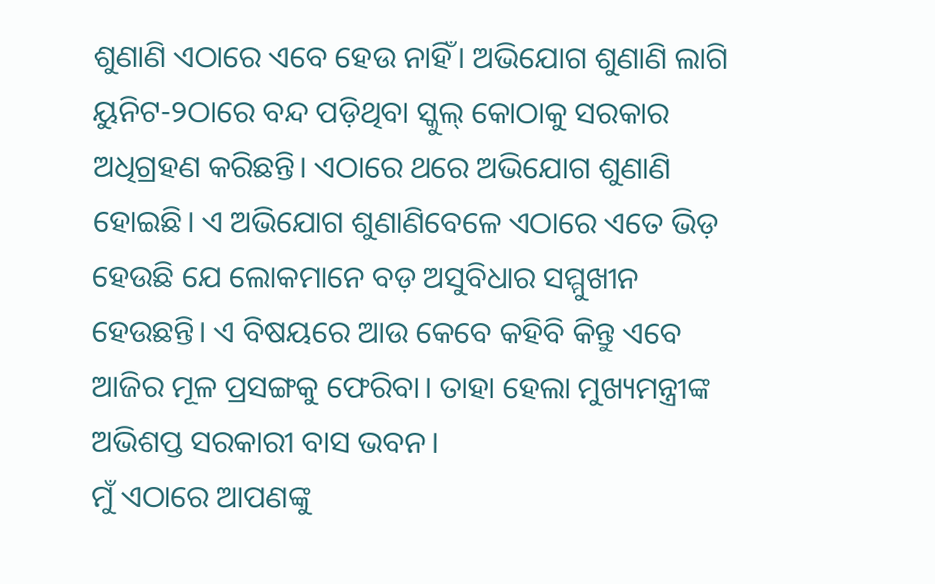ଶୁଣାଣି ଏଠାରେ ଏବେ ହେଉ ନାହିଁ। ଅଭିଯୋଗ ଶୁଣାଣି ଲାଗି ୟୁନିଟ-୨ଠାରେ ବନ୍ଦ ପଡ଼ିଥିବା ସ୍କୁଲ୍ କୋଠାକୁ ସରକାର ଅଧିଗ୍ରହଣ କରିଛନ୍ତି। ଏଠାରେ ଥରେ ଅଭିଯୋଗ ଶୁଣାଣି ହୋଇଛି। ଏ ଅଭିଯୋଗ ଶୁଣାଣିବେଳେ ଏଠାରେ ଏତେ ଭିଡ଼ ହେଉଛି ଯେ ଲୋକମାନେ ବଡ଼ ଅସୁବିଧାର ସମ୍ମୁଖୀନ ହେଉଛନ୍ତି। ଏ ବିଷୟରେ ଆଉ କେବେ କହିବି କିନ୍ତୁ ଏବେ ଆଜିର ମୂଳ ପ୍ରସଙ୍ଗକୁ ଫେରିବା। ତାହା ହେଲା ମୁଖ୍ୟମନ୍ତ୍ରୀଙ୍କ ଅଭିଶପ୍ତ ସରକାରୀ ବାସ ଭବନ।
ମୁଁ ଏଠାରେ ଆପଣଙ୍କୁ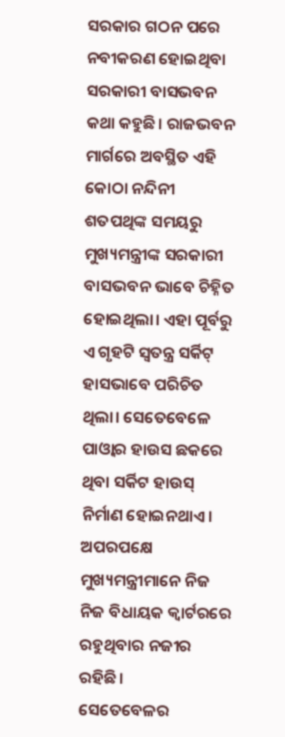ସରକାର ଗଠନ ପରେ ନବୀକରଣ ହୋଇଥିବା ସରକାରୀ ବାସଭବନ କଥା କହୁଛି। ରାଜଭବନ ମାର୍ଗରେ ଅବସ୍ଥିତ ଏହି କୋଠା ନନ୍ଦିନୀ ଶତପଥିଙ୍କ ସମୟରୁ ମୁଖ୍ୟମନ୍ତ୍ରୀଙ୍କ ସରକାରୀ ବାସଭବନ ଭାବେ ଚିହ୍ନିତ ହୋଇଥିଲା। ଏହା ପୂର୍ବରୁ ଏ ଗୃହଟି ସ୍ୱତନ୍ତ୍ର ସର୍କିଟ୍ ହାସଭାବେ ପରିଚିତ ଥିଲା। ସେତେବେଳେ ପାଓ୍ୱାର ହାଉସ ଛକରେ ଥିବା ସର୍କିଟ ହାଉସ୍ ନିର୍ମାଣ ହୋଇନଥାଏ। ଅପରପକ୍ଷେ ମୁଖ୍ୟମନ୍ତ୍ରୀମାନେ ନିଜ ନିଜ ବିଧାୟକ କ୍ୱାର୍ଟରରେ ରହୁଥିବାର ନଜୀର ରହିଛି।
ସେତେବେଳର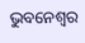ଭୁବନେଶ୍ୱର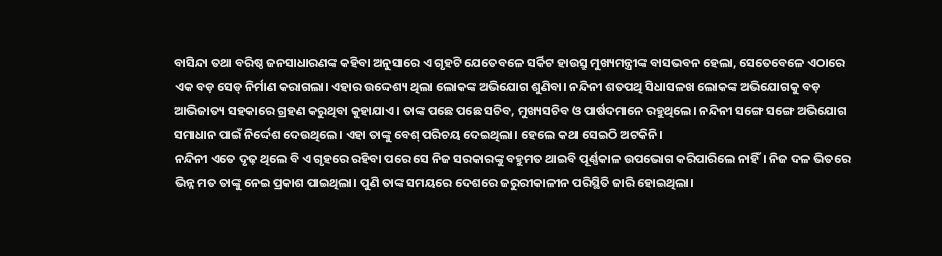ବାସିନ୍ଦା ତଥା ବରିଷ୍ଠ ଜନସାଧାରଣଙ୍କ କହିବା ଅନୁସାରେ ଏ ଗୃହଟି ଯେତେବଳେ ସର୍କିଟ ହାଉସ୍ରୁ ମୁଖ୍ୟମନ୍ତ୍ରୀଙ୍କ ବାସଭବନ ହେଲା, ସେତେବେଳେ ଏଠାରେ ଏକ ବଡ଼ ସେଡ୍ ନିର୍ମାଣ କରାଗଲା। ଏହାର ଉଦ୍ଦେଶ୍ୟ ଥିଲା ଲୋକଙ୍କ ଅଭିଯୋଗ ଶୁଣିବା। ନନ୍ଦିନୀ ଶତପଥି ସିଧାସଳଖ ଲୋକଙ୍କ ଅଭିଯୋଗକୁ ବଡ଼ ଆଭିଜାତ୍ୟ ସହକାରେ ଗ୍ରହଣ କରୁଥିବା କୁହାଯାଏ। ତାଙ୍କ ପଛେ ପଛେ ସଚିବ, ମୁଖ୍ୟସଚିବ ଓ ପାର୍ଷଦମାନେ ରହୁଥିଲେ। ନନ୍ଦିନୀ ସଙ୍ଗେ ସଙ୍ଗେ ଅଭିଯୋଗ ସମାଧାନ ପାଇଁ ନିର୍ଦ୍ଦେଶ ଦେଉଥିଲେ। ଏହା ତାଙ୍କୁ ବେଶ୍ ପରିଚୟ ଦେଇଥିଲା। ହେଲେ କଥା ସେଇଠି ଅଟକିନି।
ନନ୍ଦିନୀ ଏତେ ଦୃଢ଼ ଥିଲେ ବି ଏ ଗୃହରେ ରହିବା ପରେ ସେ ନିଜ ସରକାରଙ୍କୁ ବହୁମତ ଥାଇବି ପୂର୍ଣ୍ଣକାଳ ଉପଭୋଗ କରିପାରିଲେ ନାହିଁ। ନିଜ ଦଳ ଭିତରେ ଭିନ୍ନ ମତ ତାଙ୍କୁ ନେଇ ପ୍ରକାଶ ପାଇଥିଲା। ପୁଣି ତାଙ୍କ ସମୟରେ ଦେଶରେ ଜରୁରୀକାଳୀନ ପରିସ୍ଥିତି ଜାରି ହୋଇଥିଲା।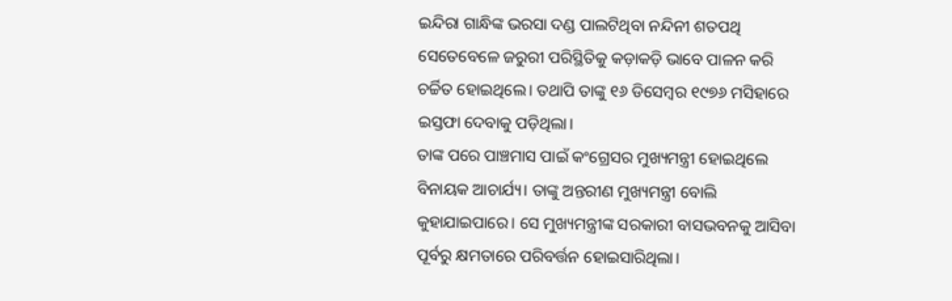ଇନ୍ଦିରା ଗାନ୍ଧିଙ୍କ ଭରସା ଦଣ୍ଡ ପାଲଟିଥିବା ନନ୍ଦିନୀ ଶତପଥି ସେତେବେଳେ ଜରୁରୀ ପରିସ୍ଥିତିକୁ କଡ଼ାକଡ଼ି ଭାବେ ପାଳନ କରି ଚର୍ଚ୍ଚିତ ହୋଇଥିଲେ। ତଥାପି ତାଙ୍କୁ ୧୬ ଡିସେମ୍ବର ୧୯୭୬ ମସିହାରେ ଇସ୍ତଫା ଦେବାକୁ ପଡ଼ିଥିଲା।
ତାଙ୍କ ପରେ ପାଞ୍ଚମାସ ପାଇଁ କଂଗ୍ରେସର ମୁଖ୍ୟମନ୍ତ୍ରୀ ହୋଇଥିଲେ ବିନାୟକ ଆଚାର୍ଯ୍ୟ। ତାଙ୍କୁ ଅନ୍ତରୀଣ ମୁଖ୍ୟମନ୍ତ୍ରୀ ବୋଲି କୁହାଯାଇପାରେ। ସେ ମୁଖ୍ୟମନ୍ତ୍ରୀଙ୍କ ସରକାରୀ ବାସଭବନକୁ ଆସିବା ପୂର୍ବରୁ କ୍ଷମତାରେ ପରିବର୍ତ୍ତନ ହୋଇସାରିଥିଲା।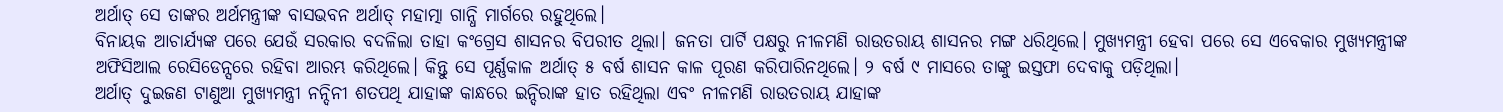ଅର୍ଥାତ୍ ସେ ତାଙ୍କର ଅର୍ଥମନ୍ତ୍ରୀଙ୍କ ବାସଭବନ ଅର୍ଥାତ୍ ମହାତ୍ମା ଗାନ୍ଧି ମାର୍ଗରେ ରହୁଥିଲେ।
ବିନାୟକ ଆଚାର୍ଯ୍ୟଙ୍କ ପରେ ଯେଉଁ ସରକାର ବଦଳିଲା ତାହା କଂଗ୍ରେସ ଶାସନର ବିପରୀତ ଥିଲା। ଜନତା ପାର୍ଟି ପକ୍ଷରୁ ନୀଳମଣି ରାଉତରାୟ ଶାସନର ମଙ୍ଗ ଧରିଥିଲେ। ମୁଖ୍ୟମନ୍ତ୍ରୀ ହେବା ପରେ ସେ ଏବେକାର ମୁଖ୍ୟମନ୍ତ୍ରୀଙ୍କ ଅଫିସିଆଲ ରେସିଡେନ୍ସରେ ରହିବା ଆରମ୍ଭ କରିଥିଲେ। କିନ୍ତୁ ସେ ପୂର୍ଣ୍ଣକାଳ ଅର୍ଥାତ୍ ୫ ବର୍ଷ ଶାସନ କାଳ ପୂରଣ କରିପାରିନଥିଲେ। ୨ ବର୍ଷ ୯ ମାସରେ ତାଙ୍କୁ ଇସ୍ତଫା ଦେବାକୁ ପଡ଼ିଥିଲା।
ଅର୍ଥାତ୍ ଦୁଇଜଣ ଟାଣୁଆ ମୁଖ୍ୟମନ୍ତ୍ରୀ ନନ୍ଦିନୀ ଶତପଥି ଯାହାଙ୍କ କାନ୍ଧରେ ଇନ୍ଦିରାଙ୍କ ହାତ ରହିଥିଲା ଏବଂ ନୀଳମଣି ରାଉତରାୟ ଯାହାଙ୍କ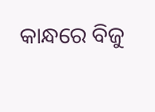କାନ୍ଧରେ ବିଜୁ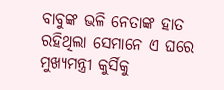ବାବୁଙ୍କ ଭଳି ନେତାଙ୍କ ହାତ ରହିଥିଲା ସେମାନେ ଏ ଘରେ ମୁଖ୍ୟମନ୍ତ୍ରୀ କୁର୍ସିକୁ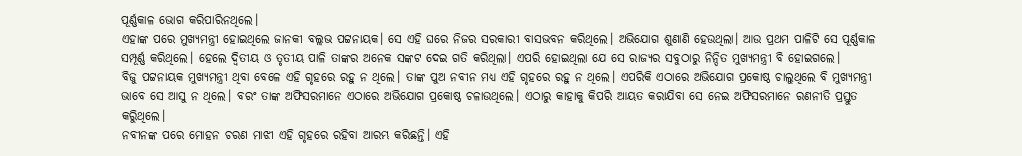ପୂର୍ଣ୍ଣକାଳ ଭୋଗ କରିପାରିନଥିଲେ।
ଏହାଙ୍କ ପରେ ମୁଖ୍ୟମନ୍ତ୍ରୀ ହୋଇଥିଲେ ଜାନକୀ ବଲ୍ଲଭ ପଟ୍ଟନାୟକ। ସେ ଏହି ଘରେ ନିଜର ସରକାରୀ ବାସଭବନ କରିଥିଲେ। ଅଭିଯୋଗ ଶୁଣାଣି ହେଉଥିଲା। ଆଉ ପ୍ରଥମ ପାଳିଟି ସେ ପୂର୍ଣ୍ଣକାଳ ସମ୍ପୂର୍ଣ୍ଣ କରିଥିଲେ। ହେଲେ ଦ୍ୱିତୀୟ ଓ ତୃତୀୟ ପାଳି ତାଙ୍କର ଅନେକ ସଙ୍କଟ ଦେଇ ଗତି କରିଥିଲା। ଏପରି ହୋଇଥିଲା ଯେ ସେ ରାଜ୍ୟର ସବୁଠାରୁ ନିନ୍ଦିତ ମୁଖ୍ୟମନ୍ତ୍ରୀ ବି ହୋଇଗଲେ।
ବିଜୁ ପଟ୍ଟନାୟକ ମୁଖ୍ୟମନ୍ତ୍ରୀ ଥିବା ବେଳେ ଏହି ଗୃହରେ ରହୁ ନ ଥିଲେ। ତାଙ୍କ ପୁଅ ନବୀନ ମଧ୍ୟ ଏହି ଗୃହରେ ରହୁ ନ ଥିଲେ। ଏପରିକି ଏଠାରେ ଅଭିଯୋଗ ପ୍ରକୋଷ୍ଠ ଚାଲୁଥିଲେ ବି ମୁଖ୍ୟମନ୍ତ୍ରୀ ଭାବେ ସେ ଆସୁ ନ ଥିଲେ। ବରଂ ତାଙ୍କ ଅଫିସରମାନେ ଏଠାରେ ଅଭିଯୋଗ ପ୍ରକୋଷ୍ଠ ଚଳାଉଥିଲେ। ଏଠାରୁ କାହାକୁ କିପରି ଆୟତ କରାଯିବା ସେ ନେଇ ଅଫିସରମାନେ ରଣନୀତି ପ୍ରସ୍ତୁତ କରିୁଥିଲେ।
ନବୀନଙ୍କ ପରେ ମୋହନ ଚରଣ ମାଝୀ ଏହି ଗୃହରେ ରହିବା ଆରମ୍ଭ କରିଛନ୍ତି। ଏହି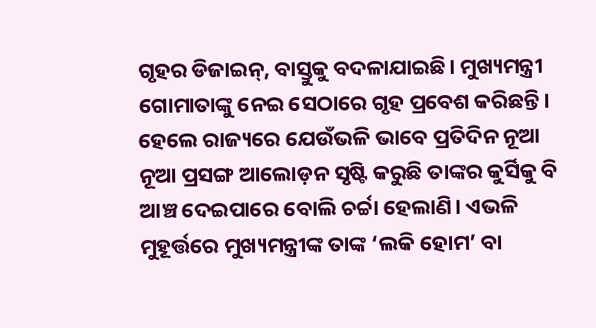ଗୃହର ଡିଜାଇନ୍, ବାସ୍ତୁକୁ ବଦଳାଯାଇଛି। ମୁଖ୍ୟମନ୍ତ୍ରୀ ଗୋମାତାଙ୍କୁ ନେଇ ସେଠାରେ ଗୃହ ପ୍ରବେଶ କରିଛନ୍ତି। ହେଲେ ରାଜ୍ୟରେ ଯେଉଁଭଳି ଭାବେ ପ୍ରତିଦିନ ନୂଆ ନୂଆ ପ୍ରସଙ୍ଗ ଆଲୋଡ଼ନ ସୃଷ୍ଟି କରୁଛି ତାଙ୍କର କୁର୍ସିକୁ ବି ଆଞ୍ଚ ଦେଇପାରେ ବୋଲି ଚର୍ଚ୍ଚା ହେଲାଣି। ଏଭଳି ମୁହୂର୍ତ୍ତରେ ମୁଖ୍ୟମନ୍ତ୍ରୀଙ୍କ ତାଙ୍କ ‘ଲକି ହୋମ’ ବା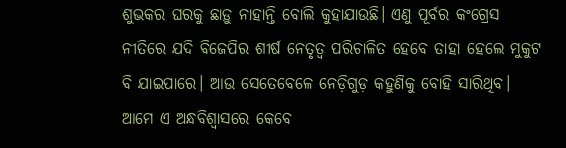ଶୁଭକର ଘରକୁ ଛାଡ଼ୁ ନାହାନ୍ତି ବୋଲି କୁହାଯାଉଛି। ଏଣୁ ପୂର୍ବର କଂଗ୍ରେସ ନୀତିରେ ଯଦି ବିଜେପିର ଶୀର୍ଷ ନେତୃତ୍ୱ ପରିଚାଳିତ ହେବେ ତାହା ହେଲେ ମୁକୁଟ ବି ଯାଇପାରେ। ଆଉ ସେତେବେଳେ ନେଡ଼ିଗୁଡ଼ କହୁଣିକୁ ବୋହି ସାରିଥିବ। ଆମେ ଏ ଅନ୍ଧବିଶ୍ୱାସରେ କେବେ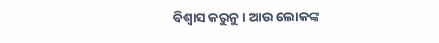ବିଶ୍ୱାସ କରୁନୁ। ଆଉ ଲୋକଙ୍କ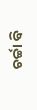ଚର୍ଚ୍ଚା ବି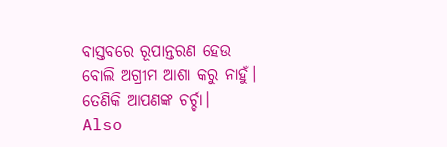ବାସ୍ତବରେ ରୂପାନ୍ତରଣ ହେଉ ବୋଲି ଅଗ୍ରୀମ ଆଶା କରୁ ନାହୁଁ। ତେଣିକି ଆପଣଙ୍କ ଚର୍ଚ୍ଚା।
Also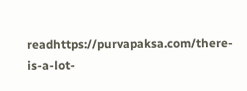readhttps://purvapaksa.com/there-is-a-lot-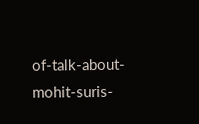of-talk-about-mohit-suris-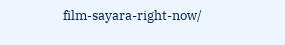film-sayara-right-now/